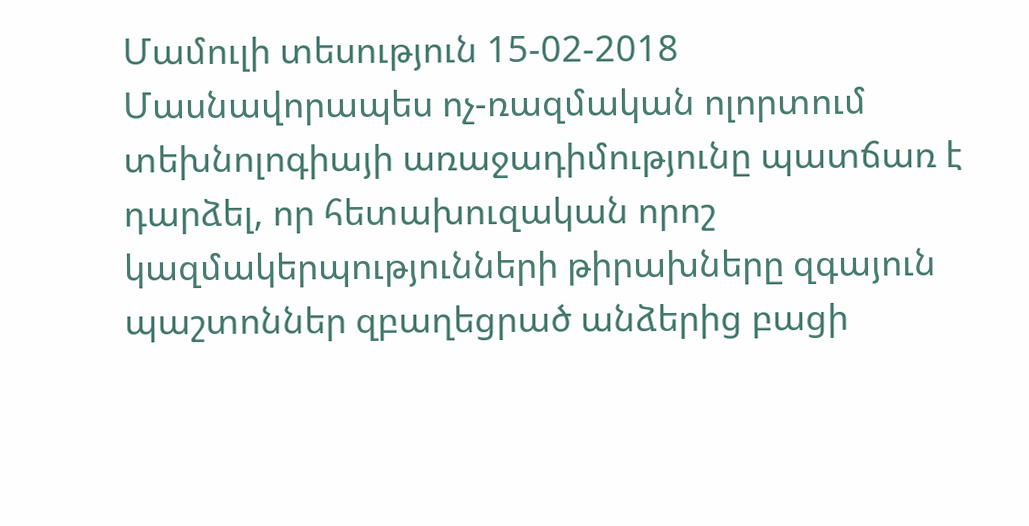Մամուլի տեսություն 15-02-2018
Մասնավորապես ոչ-ռազմական ոլորտում տեխնոլոգիայի առաջադիմությունը պատճառ է դարձել, որ հետախուզական որոշ կազմակերպությունների թիրախները զգայուն պաշտոններ զբաղեցրած անձերից բացի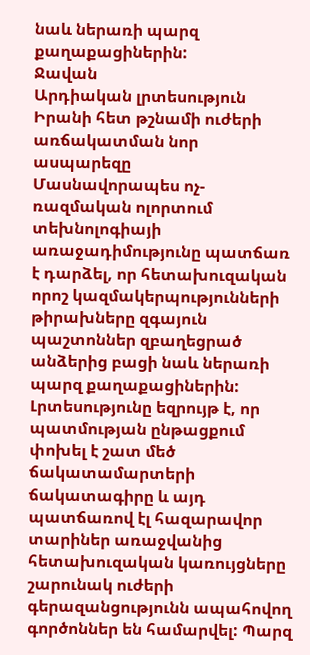նաև ներառի պարզ քաղաքացիներին:
Ջավան
Արդիական լրտեսություն Իրանի հետ թշնամի ուժերի առճակատման նոր ասպարեզը
Մասնավորապես ոչ-ռազմական ոլորտում տեխնոլոգիայի առաջադիմությունը պատճառ է դարձել, որ հետախուզական որոշ կազմակերպությունների թիրախները զգայուն պաշտոններ զբաղեցրած անձերից բացի նաև ներառի պարզ քաղաքացիներին: Լրտեսությունը եզրույթ է, որ պատմության ընթացքում փոխել է շատ մեծ ճակատամարտերի ճակատագիրը և այդ պատճառով էլ հազարավոր տարիներ առաջվանից հետախուզական կառույցները շարունակ ուժերի գերազանցությունն ապահովող գործոններ են համարվել: Պարզ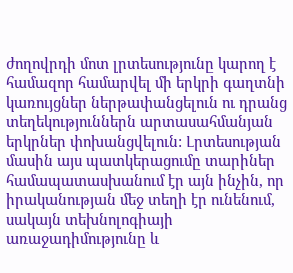ժողովրդի մոտ լրտեսությունը կարող է համազոր համարվել մի երկրի գաղտնի կառույցներ ներթափանցելուն ու դրանց տեղեկություններն արտասահմանյան երկրներ փոխանցվելուն: Լրտեսության մասին այս պատկերացումը տարիներ համապատասխանում էր այն ինչին, որ իրականության մեջ տեղի էր ունենում, սակայն տեխնոլոգիայի առաջադիմությունը և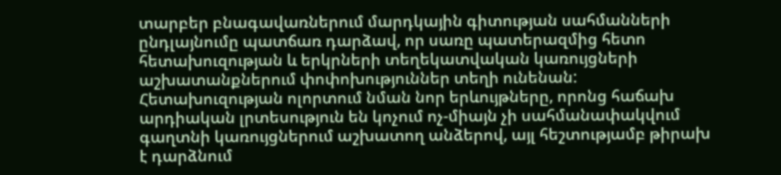տարբեր բնագավառներում մարդկային գիտության սահմանների ընդլայնումը պատճառ դարձավ, որ սառը պատերազմից հետո հետախուզության և երկրների տեղեկատվական կառույցների աշխատանքներում փոփոխություններ տեղի ունենան: Հետախուզության ոլորտում նման նոր երևույթները, որոնց հաճախ արդիական լրտեսություն են կոչում ոչ-միայն չի սահմանափակվում գաղտնի կառույցներում աշխատող անձերով, այլ հեշտությամբ թիրախ է դարձնում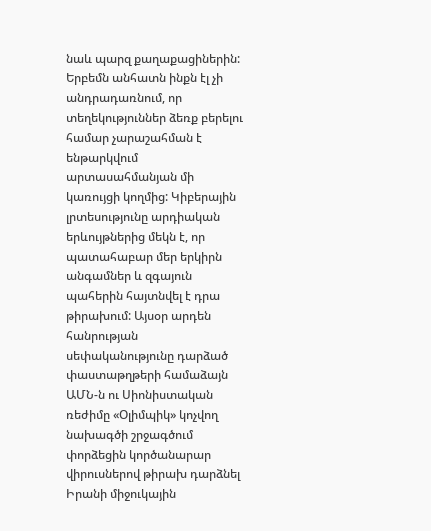նաև պարզ քաղաքացիներին: Երբեմն անհատն ինքն էլ չի անդրադառնում, որ տեղեկություններ ձեռք բերելու համար չարաշահման է ենթարկվում արտասահմանյան մի կառույցի կողմից: Կիբերային լրտեսությունը արդիական երևույթներից մեկն է, որ պատահաբար մեր երկիրն անգամներ և զգայուն պահերին հայտնվել է դրա թիրախում: Այսօր արդեն հանրության սեփականությունը դարձած փաստաթղթերի համաձայն ԱՄՆ-ն ու Սիոնիստական ռեժիմը «Օլիմպիկ» կոչվող նախագծի շրջագծում փորձեցին կործանարար վիրուսներով թիրախ դարձնել Իրանի միջուկային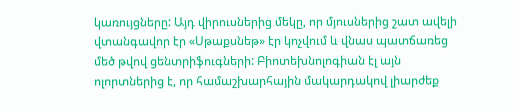կառույցները: Այդ վիրուսներից մեկը, որ մյուսներից շատ ավելի վտանգավոր էր «Սթաքսնեթ» էր կոչվում և վնաս պատճառեց մեծ թվով ցենտրիֆուգների: Բիոտեխնոլոգիան էլ այն ոլորտներից է, որ համաշխարհային մակարդակով լիարժեք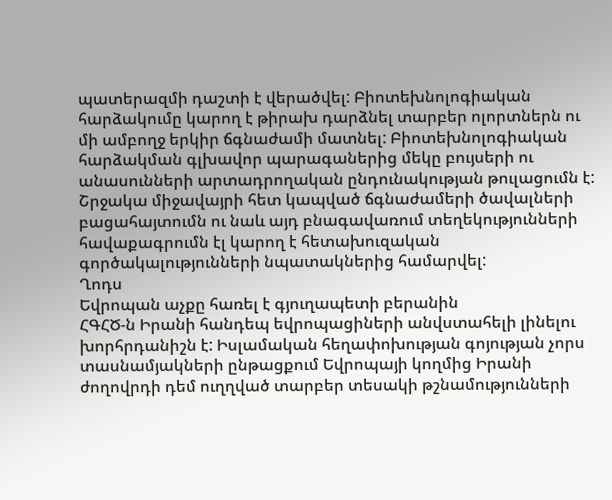պատերազմի դաշտի է վերածվել: Բիոտեխնոլոգիական հարձակումը կարող է թիրախ դարձնել տարբեր ոլորտներն ու մի ամբողջ երկիր ճգնաժամի մատնել: Բիոտեխնոլոգիական հարձակման գլխավոր պարագաներից մեկը բույսերի ու անասունների արտադրողական ընդունակության թուլացումն է: Շրջակա միջավայրի հետ կապված ճգնաժամերի ծավալների բացահայտումն ու նաև այդ բնագավառում տեղեկությունների հավաքագրումն էլ կարող է հետախուզական գործակալությունների նպատակներից համարվել:
Ղոդս
Եվրոպան աչքը հառել է գյուղապետի բերանին
ՀԳՀԾ-ն Իրանի հանդեպ եվրոպացիների անվստահելի լինելու խորհրդանիշն է: Իսլամական հեղափոխության գոյության չորս տասնամյակների ընթացքում Եվրոպայի կողմից Իրանի ժողովրդի դեմ ուղղված տարբեր տեսակի թշնամությունների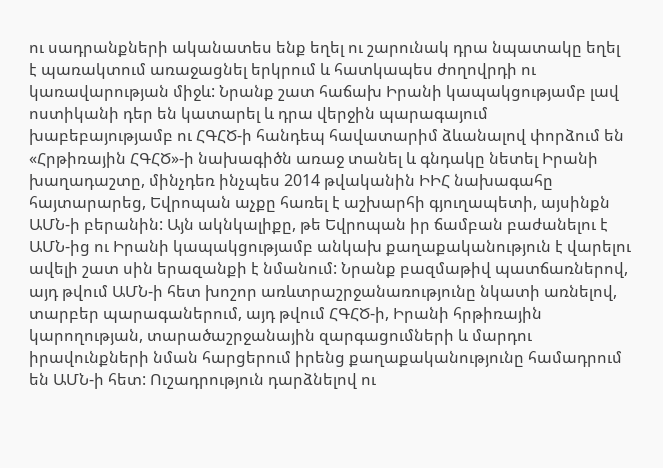ու սադրանքների ականատես ենք եղել ու շարունակ դրա նպատակը եղել է պառակտում առաջացնել երկրում և հատկապես ժողովրդի ու կառավարության միջև: Նրանք շատ հաճախ Իրանի կապակցությամբ լավ ոստիկանի դեր են կատարել և դրա վերջին պարագայում խաբեբայությամբ ու ՀԳՀԾ-ի հանդեպ հավատարիմ ձևանալով փորձում են «Հրթիռային ՀԳՀԾ»-ի նախագիծն առաջ տանել և գնդակը նետել Իրանի խաղադաշտը, մինչդեռ ինչպես 2014 թվականին ԻԻՀ նախագահը հայտարարեց, Եվրոպան աչքը հառել է աշխարհի գյուղապետի, այսինքն ԱՄՆ-ի բերանին: Այն ակնկալիքը, թե Եվրոպան իր ճամբան բաժանելու է ԱՄՆ-ից ու Իրանի կապակցությամբ անկախ քաղաքականություն է վարելու ավելի շատ սին երազանքի է նմանում: Նրանք բազմաթիվ պատճառներով, այդ թվում ԱՄՆ-ի հետ խոշոր առևտրաշրջանառությունը նկատի առնելով, տարբեր պարագաներում, այդ թվում ՀԳՀԾ-ի, Իրանի հրթիռային կարողության, տարածաշրջանային զարգացումների և մարդու իրավունքների նման հարցերում իրենց քաղաքականությունը համադրում են ԱՄՆ-ի հետ: Ուշադրություն դարձնելով ու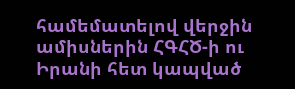համեմատելով վերջին ամիսներին ՀԳՀԾ-ի ու Իրանի հետ կապված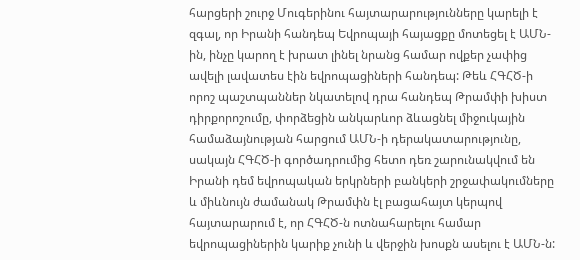հարցերի շուրջ Մուգերինու հայտարարությունները կարելի է զգալ, որ Իրանի հանդեպ Եվրոպայի հայացքը մոտեցել է ԱՄՆ-ին, ինչը կարող է խրատ լինել նրանց համար ովքեր չափից ավելի լավատես էին եվրոպացիների հանդեպ: Թեև ՀԳՀԾ-ի որոշ պաշտպաններ նկատելով դրա հանդեպ Թրամփի խիստ դիրքորոշումը, փորձեցին անկարևոր ձևացնել միջուկային համաձայնության հարցում ԱՄՆ-ի դերակատարությունը, սակայն ՀԳՀԾ-ի գործադրումից հետո դեռ շարունակվում են Իրանի դեմ եվրոպական երկրների բանկերի շրջափակումները և միևնույն ժամանակ Թրամփն էլ բացահայտ կերպով հայտարարում է, որ ՀԳՀԾ-ն ոտնահարելու համար եվրոպացիներին կարիք չունի և վերջին խոսքն ասելու է ԱՄՆ-ն: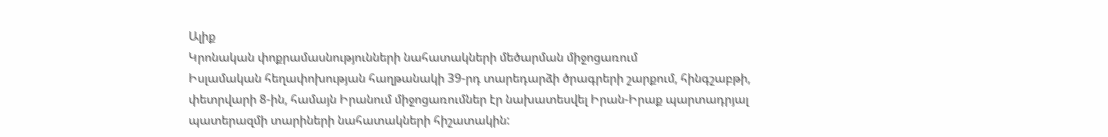Ալիք
Կրոնական փոքրամասնությունների նահատակների մեծարման միջոցառում
Իսլամական հեղափոխության հաղթանակի 39-րդ տարեդարձի ծրագրերի շարքում, հինգշաբթի, փետրվարի 8-ին, համայն Իրանում միջոցառումներ էր նախատեսվել Իրան-Իրաք պարտադրյալ պատերազմի տարիների նահատակների հիշատակին: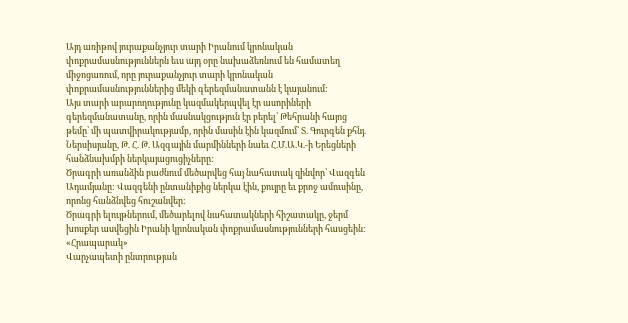Այդ առիթով յուրաքանչյուր տարի Իրանում կրոնական փոքրամասնություններն եւս այդ օրը նախաձեռնում են համատեղ միջոցառում, որը յուրաքանչյուր տարի կրոնական փոքրամասնություններից մեկի գերեզմանատանն է կայանում:
Այս տարի արարողությունը կազմակերպվել էր ասորիների գերեզմանատանը, որին մասնակցություն էր բերել՝ Թեհրանի հայոց թեմը՝ մի պատվիրակությամբ, որին մասին էին կազմում՝ Տ. Գուրգեն քհնյ. Ներսիսյանը, Թ. Հ. Թ. Ազգային մարմինների նաեւ Հ.Մ.Ա.Կ.-ի Երեցների հանձնախմբի ներկայացուցիչները:
Ծրագրի առանձին բաժնում մեծարվեց հայ նահատակ զինվոր՝ Վազգեն Ադամյանը: Վազգենի ընտանիքից ներկա էին, քույրը եւ քրոջ ամուսինը, որոնց հանձնվեց հուշանվեր:
Ծրագրի ելույթներում, մեծարելով նահատակների հիշատակը, ջերմ խոսքեր ասվեցին Իրանի կրոնական փոքրամասնությունների հասցեին:
«Հրապարակ»
Վարչապետի ընտրության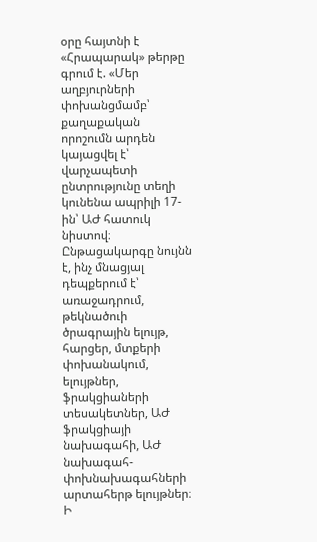օրը հայտնի է
«Հրապարակ» թերթը գրում է. «Մեր աղբյուրների փոխանցմամբ՝ քաղաքական որոշումն արդեն կայացվել է՝ վարչապետի ընտրությունը տեղի կունենա ապրիլի 17-ին՝ ԱԺ հատուկ նիստով։ Ընթացակարգը նույնն է, ինչ մնացյալ դեպքերում է՝ առաջադրում, թեկնածուի ծրագրային ելույթ, հարցեր, մտքերի փոխանակում, ելույթներ, ֆրակցիաների տեսակետներ, ԱԺ ֆրակցիայի նախագահի, ԱԺ նախագահ-փոխնախագահների արտահերթ ելույթներ։
Ի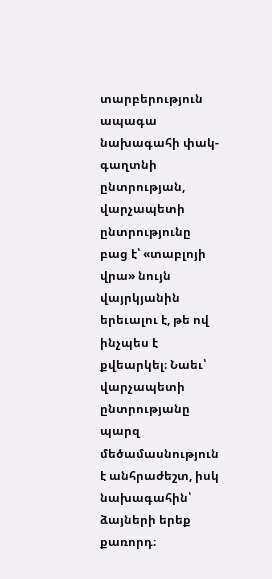տարբերություն ապագա նախագահի փակ-գաղտնի ընտրության, վարչապետի ընտրությունը բաց է՝ «տաբլոյի վրա» նույն վայրկյանին երեւալու է, թե ով ինչպես է քվեարկել։ Նաեւ՝ վարչապետի ընտրությանը պարզ մեծամասնություն է անհրաժեշտ, իսկ նախագահին՝ ձայների երեք քառորդ։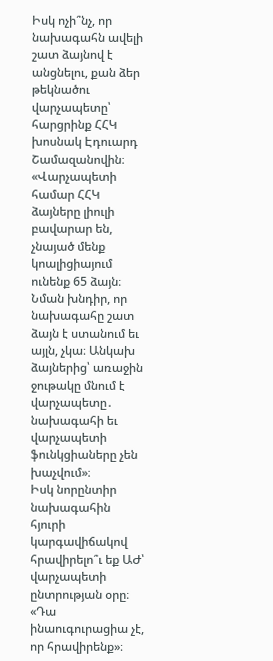Իսկ ոչի՞նչ, որ նախագահն ավելի շատ ձայնով է անցնելու, քան ձեր թեկնածու վարչապետը՝ հարցրինք ՀՀԿ խոսնակ Էդուարդ Շամազանովին։ «Վարչապետի համար ՀՀԿ ձայները լիուլի բավարար են, չնայած մենք կոալիցիայում ունենք 65 ձայն։ Նման խնդիր, որ նախագահը շատ ձայն է ստանում եւ այլն, չկա։ Անկախ ձայներից՝ առաջին ջութակը մնում է վարչապետը․ նախագահի եւ վարչապետի ֆունկցիաները չեն խաչվում»։
Իսկ նորընտիր նախագահին հյուրի կարգավիճակով հրավիրելո՞ւ եք ԱԺ՝ վարչապետի ընտրության օրը։ «Դա ինաուգուրացիա չէ, որ հրավիրենք»։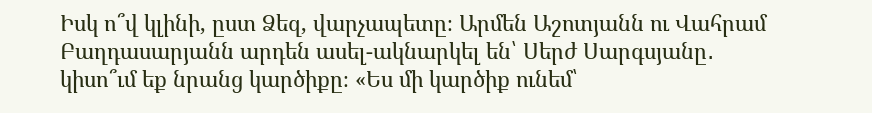Իսկ ո՞վ կլինի, ըստ Ձեզ, վարչապետը։ Արմեն Աշոտյանն ու Վահրամ Բաղդասարյանն արդեն ասել-ակնարկել են՝ Սերժ Սարգսյանը․ կիսո՞ւմ եք նրանց կարծիքը։ «Ես մի կարծիք ունեմ՝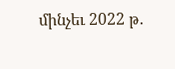մինչեւ 2022 թ․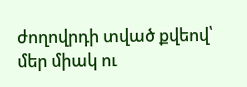ժողովրդի տված քվեով՝ մեր միակ ու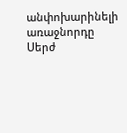անփոխարինելի առաջնորդը Սերժ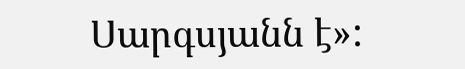Սարգսյանն է»: